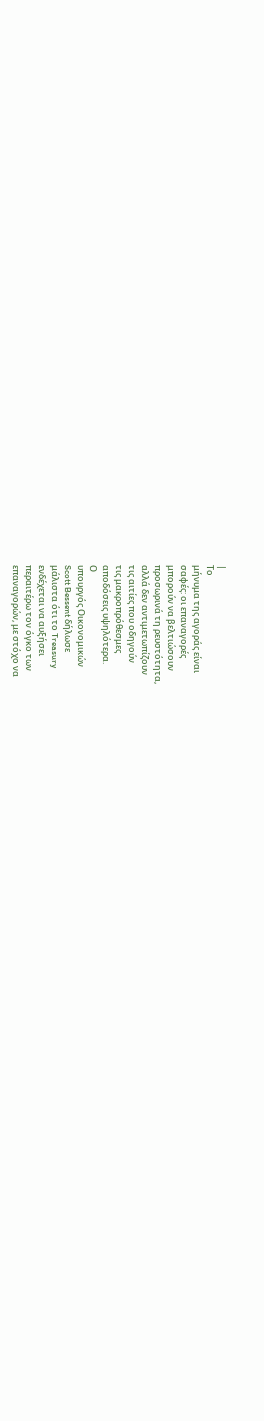|
Το
μήνυμα της αγοράς είναι
σαφές: οι επαναγορές
μπορούν να βελτιώσουν
προσωρινά τη ρευστότητα,
αλλά δεν αντιμετωπίζουν
τις αιτίες που οδηγούν
τις μακροπρόθεσμες
αποδόσεις υψηλότερα.
Ο
υπουργός Οικονομικών
Scott Bessent δήλωσε
μάλιστα ότι το Treasury
ενδέχεται να αυξήσει
περαιτέρω τον όγκο των
επαναγορών, με στόχο να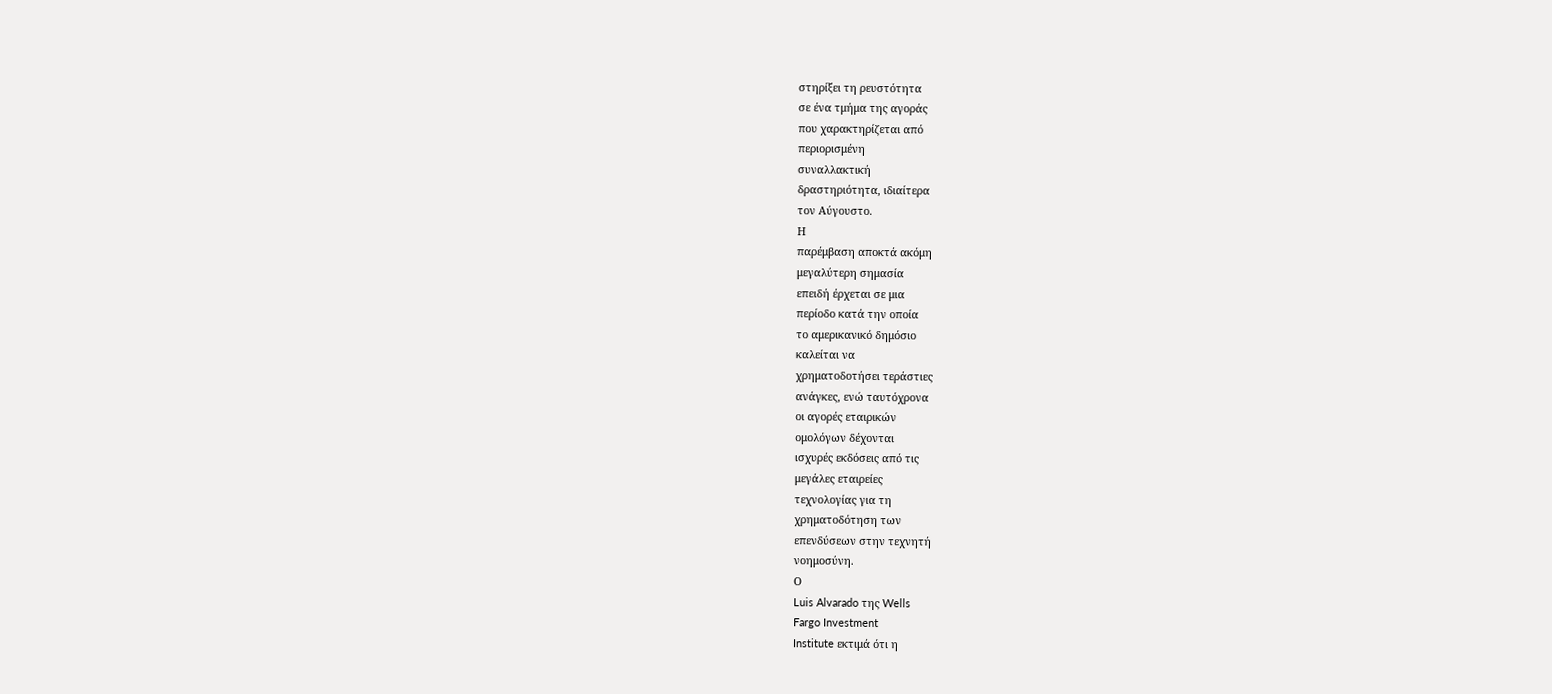στηρίξει τη ρευστότητα
σε ένα τμήμα της αγοράς
που χαρακτηρίζεται από
περιορισμένη
συναλλακτική
δραστηριότητα, ιδιαίτερα
τον Αύγουστο.
Η
παρέμβαση αποκτά ακόμη
μεγαλύτερη σημασία
επειδή έρχεται σε μια
περίοδο κατά την οποία
το αμερικανικό δημόσιο
καλείται να
χρηματοδοτήσει τεράστιες
ανάγκες, ενώ ταυτόχρονα
οι αγορές εταιρικών
ομολόγων δέχονται
ισχυρές εκδόσεις από τις
μεγάλες εταιρείες
τεχνολογίας για τη
χρηματοδότηση των
επενδύσεων στην τεχνητή
νοημοσύνη.
Ο
Luis Alvarado της Wells
Fargo Investment
Institute εκτιμά ότι η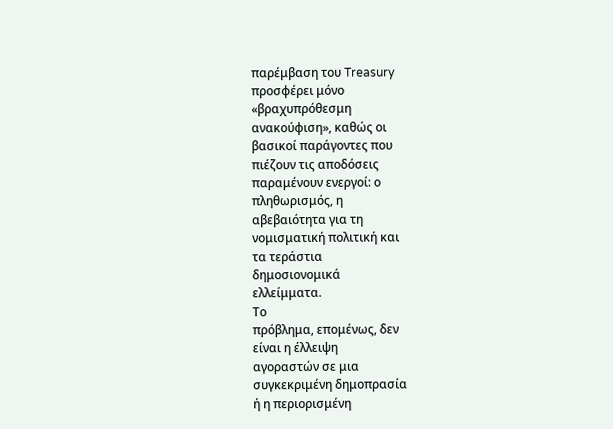παρέμβαση του Treasury
προσφέρει μόνο
«βραχυπρόθεσμη
ανακούφιση», καθώς οι
βασικοί παράγοντες που
πιέζουν τις αποδόσεις
παραμένουν ενεργοί: ο
πληθωρισμός, η
αβεβαιότητα για τη
νομισματική πολιτική και
τα τεράστια
δημοσιονομικά
ελλείμματα.
Το
πρόβλημα, επομένως, δεν
είναι η έλλειψη
αγοραστών σε μια
συγκεκριμένη δημοπρασία
ή η περιορισμένη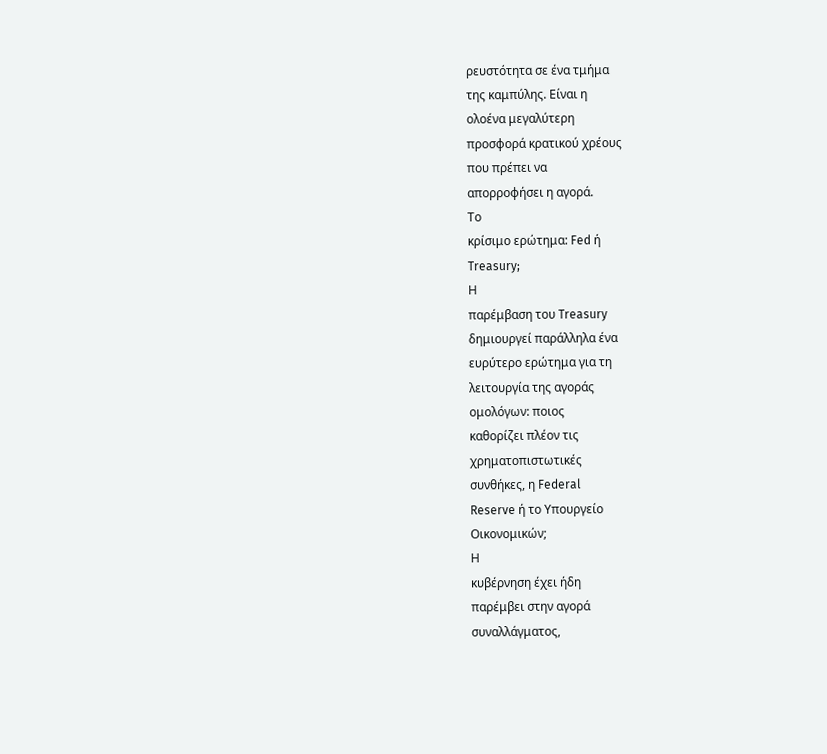ρευστότητα σε ένα τμήμα
της καμπύλης. Είναι η
ολοένα μεγαλύτερη
προσφορά κρατικού χρέους
που πρέπει να
απορροφήσει η αγορά.
Το
κρίσιμο ερώτημα: Fed ή
Treasury;
Η
παρέμβαση του Treasury
δημιουργεί παράλληλα ένα
ευρύτερο ερώτημα για τη
λειτουργία της αγοράς
ομολόγων: ποιος
καθορίζει πλέον τις
χρηματοπιστωτικές
συνθήκες, η Federal
Reserve ή το Υπουργείο
Οικονομικών;
Η
κυβέρνηση έχει ήδη
παρέμβει στην αγορά
συναλλάγματος,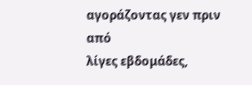αγοράζοντας γεν πριν από
λίγες εβδομάδες,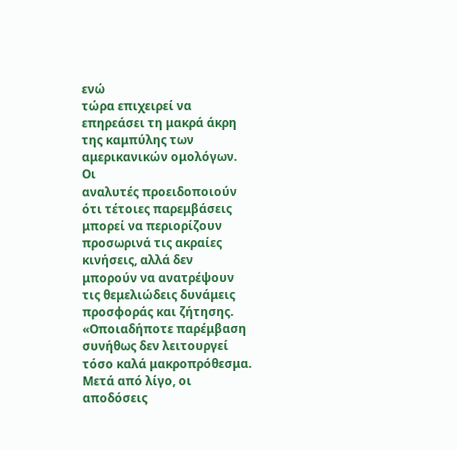ενώ
τώρα επιχειρεί να
επηρεάσει τη μακρά άκρη
της καμπύλης των
αμερικανικών ομολόγων.
Οι
αναλυτές προειδοποιούν
ότι τέτοιες παρεμβάσεις
μπορεί να περιορίζουν
προσωρινά τις ακραίες
κινήσεις, αλλά δεν
μπορούν να ανατρέψουν
τις θεμελιώδεις δυνάμεις
προσφοράς και ζήτησης.
«Οποιαδήποτε παρέμβαση
συνήθως δεν λειτουργεί
τόσο καλά μακροπρόθεσμα.
Μετά από λίγο, οι
αποδόσεις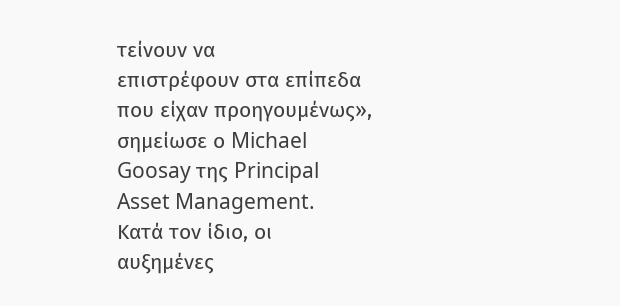τείνουν να
επιστρέφουν στα επίπεδα
που είχαν προηγουμένως»,
σημείωσε ο Michael
Goosay της Principal
Asset Management.
Κατά τον ίδιο, οι
αυξημένες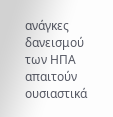ανάγκες
δανεισμού των ΗΠΑ
απαιτούν ουσιαστικά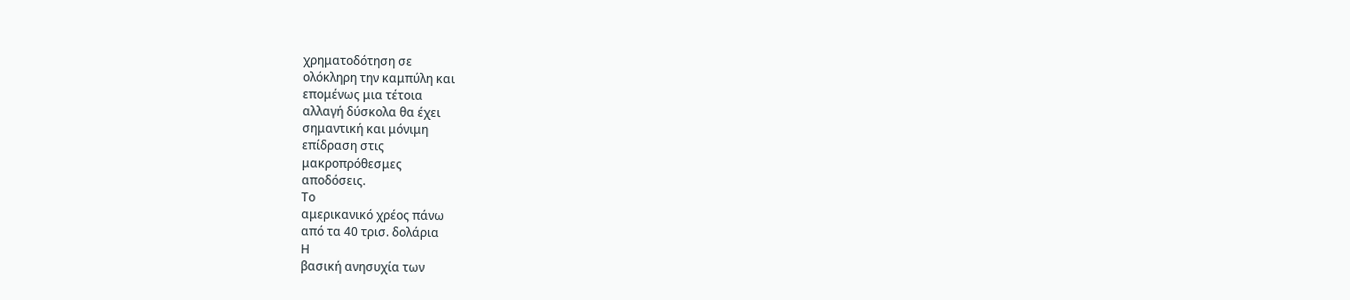χρηματοδότηση σε
ολόκληρη την καμπύλη και
επομένως μια τέτοια
αλλαγή δύσκολα θα έχει
σημαντική και μόνιμη
επίδραση στις
μακροπρόθεσμες
αποδόσεις.
Το
αμερικανικό χρέος πάνω
από τα 40 τρισ. δολάρια
Η
βασική ανησυχία των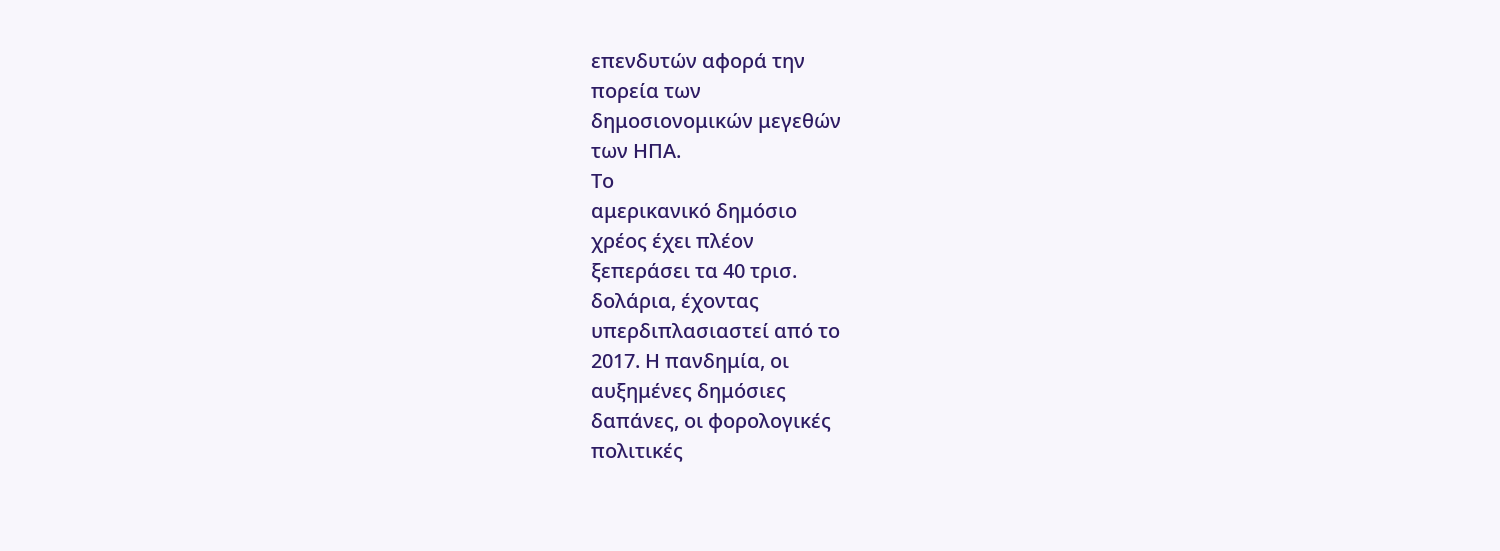επενδυτών αφορά την
πορεία των
δημοσιονομικών μεγεθών
των ΗΠΑ.
Το
αμερικανικό δημόσιο
χρέος έχει πλέον
ξεπεράσει τα 40 τρισ.
δολάρια, έχοντας
υπερδιπλασιαστεί από το
2017. Η πανδημία, οι
αυξημένες δημόσιες
δαπάνες, οι φορολογικές
πολιτικές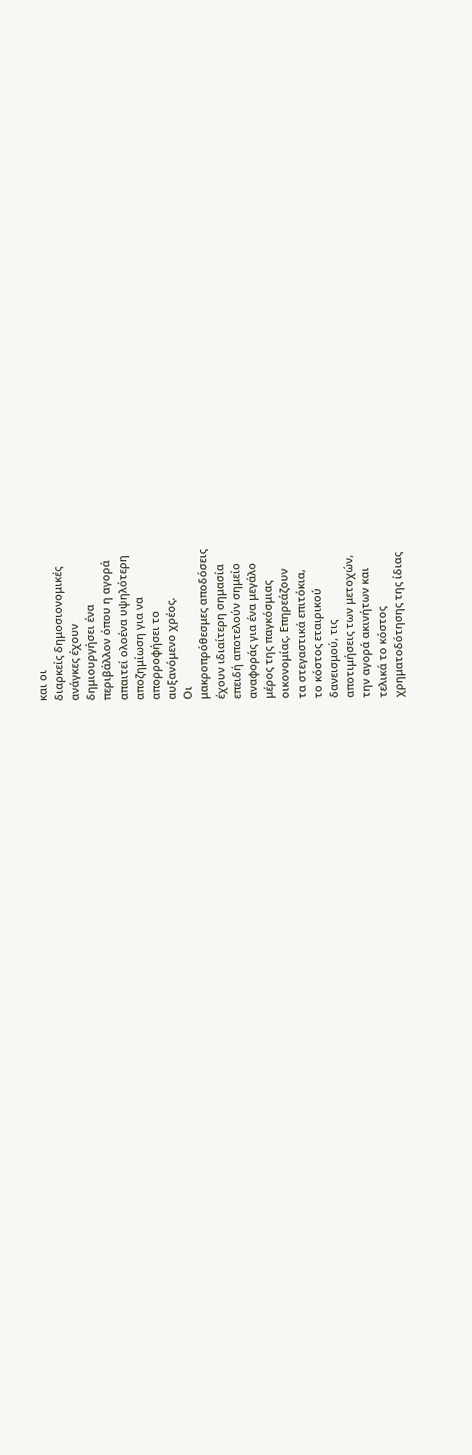και οι
διαρκείς δημοσιονομικές
ανάγκες έχουν
δημιουργήσει ένα
περιβάλλον όπου η αγορά
απαιτεί ολοένα υψηλότερη
αποζημίωση για να
απορροφήσει το
αυξανόμενο χρέος.
Οι
μακροπρόθεσμες αποδόσεις
έχουν ιδιαίτερη σημασία
επειδή αποτελούν σημείο
αναφοράς για ένα μεγάλο
μέρος της παγκόσμιας
οικονομίας. Επηρεάζουν
τα στεγαστικά επιτόκια,
το κόστος εταιρικού
δανεισμού, τις
αποτιμήσεις των μετοχών,
την αγορά ακινήτων και
τελικά το κόστος
χρηματοδότησης της ίδιας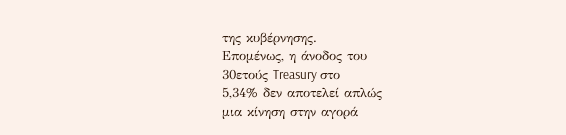της κυβέρνησης.
Επομένως, η άνοδος του
30ετούς Treasury στο
5,34% δεν αποτελεί απλώς
μια κίνηση στην αγορά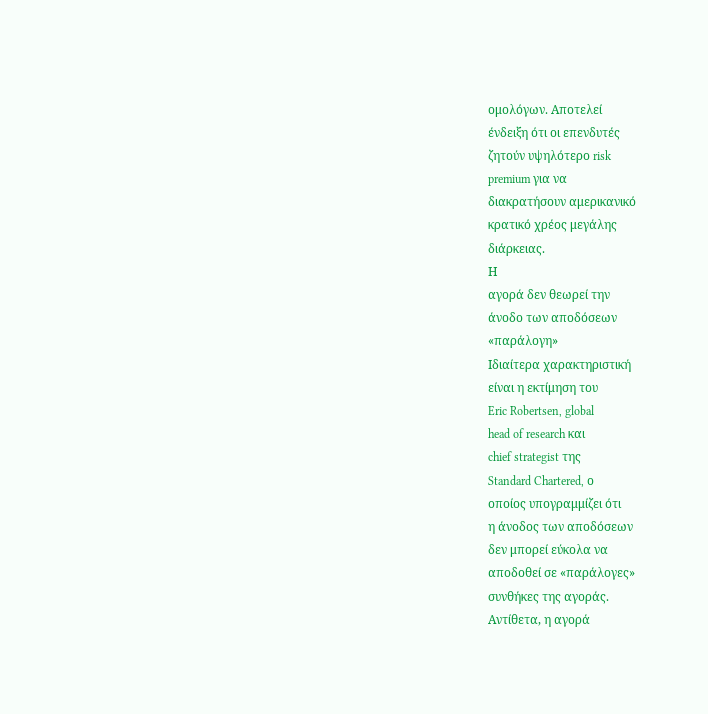ομολόγων. Αποτελεί
ένδειξη ότι οι επενδυτές
ζητούν υψηλότερο risk
premium για να
διακρατήσουν αμερικανικό
κρατικό χρέος μεγάλης
διάρκειας.
Η
αγορά δεν θεωρεί την
άνοδο των αποδόσεων
«παράλογη»
Ιδιαίτερα χαρακτηριστική
είναι η εκτίμηση του
Eric Robertsen, global
head of research και
chief strategist της
Standard Chartered, ο
οποίος υπογραμμίζει ότι
η άνοδος των αποδόσεων
δεν μπορεί εύκολα να
αποδοθεί σε «παράλογες»
συνθήκες της αγοράς.
Αντίθετα, η αγορά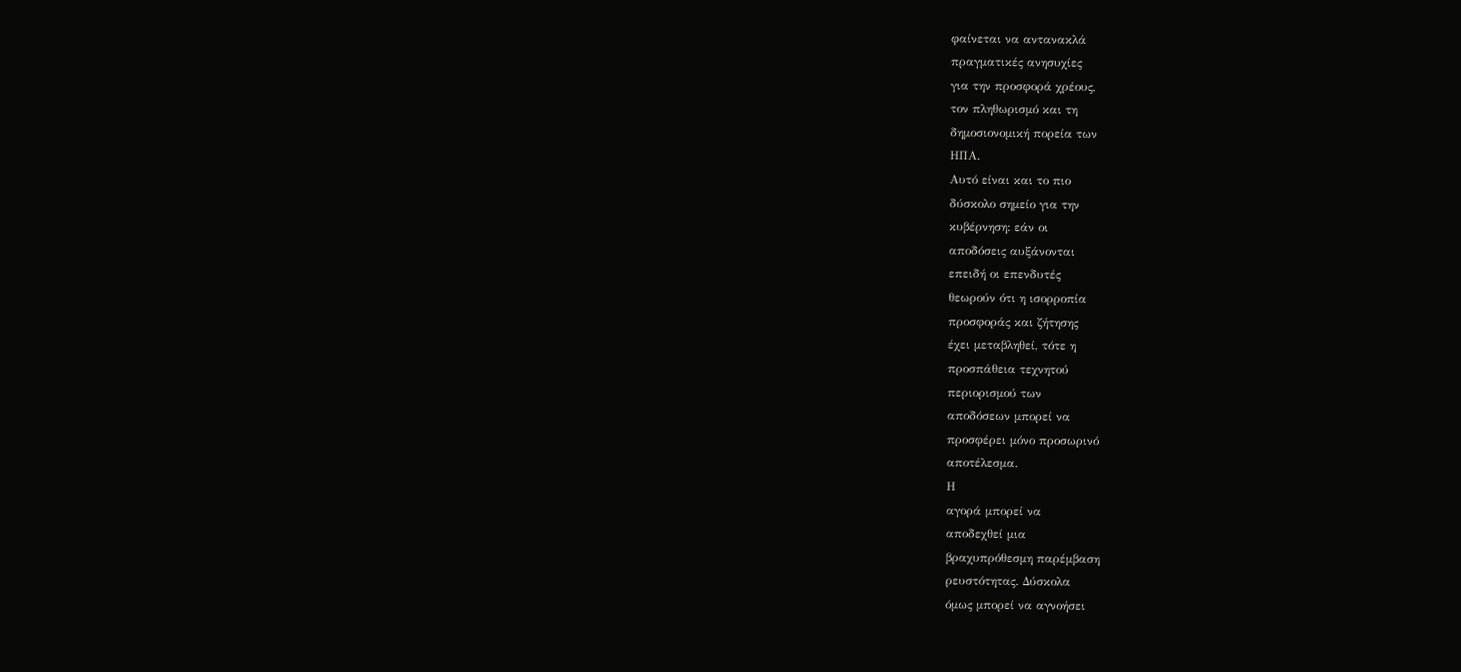φαίνεται να αντανακλά
πραγματικές ανησυχίες
για την προσφορά χρέους,
τον πληθωρισμό και τη
δημοσιονομική πορεία των
ΗΠΑ.
Αυτό είναι και το πιο
δύσκολο σημείο για την
κυβέρνηση: εάν οι
αποδόσεις αυξάνονται
επειδή οι επενδυτές
θεωρούν ότι η ισορροπία
προσφοράς και ζήτησης
έχει μεταβληθεί, τότε η
προσπάθεια τεχνητού
περιορισμού των
αποδόσεων μπορεί να
προσφέρει μόνο προσωρινό
αποτέλεσμα.
Η
αγορά μπορεί να
αποδεχθεί μια
βραχυπρόθεσμη παρέμβαση
ρευστότητας. Δύσκολα
όμως μπορεί να αγνοήσει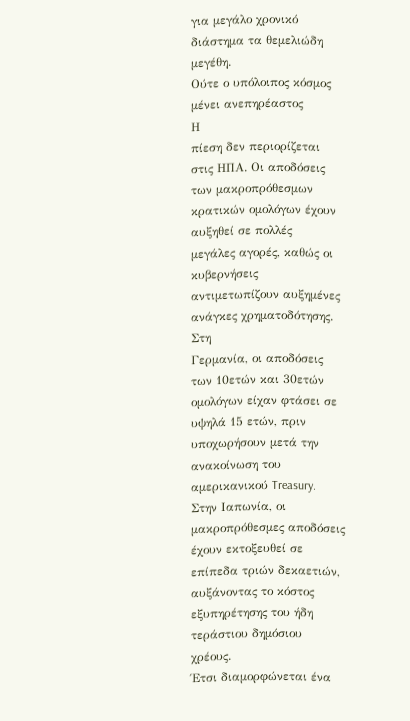για μεγάλο χρονικό
διάστημα τα θεμελιώδη
μεγέθη.
Ούτε ο υπόλοιπος κόσμος
μένει ανεπηρέαστος
Η
πίεση δεν περιορίζεται
στις ΗΠΑ. Οι αποδόσεις
των μακροπρόθεσμων
κρατικών ομολόγων έχουν
αυξηθεί σε πολλές
μεγάλες αγορές, καθώς οι
κυβερνήσεις
αντιμετωπίζουν αυξημένες
ανάγκες χρηματοδότησης.
Στη
Γερμανία, οι αποδόσεις
των 10ετών και 30ετών
ομολόγων είχαν φτάσει σε
υψηλά 15 ετών, πριν
υποχωρήσουν μετά την
ανακοίνωση του
αμερικανικού Treasury.
Στην Ιαπωνία, οι
μακροπρόθεσμες αποδόσεις
έχουν εκτοξευθεί σε
επίπεδα τριών δεκαετιών,
αυξάνοντας το κόστος
εξυπηρέτησης του ήδη
τεράστιου δημόσιου
χρέους.
Έτσι διαμορφώνεται ένα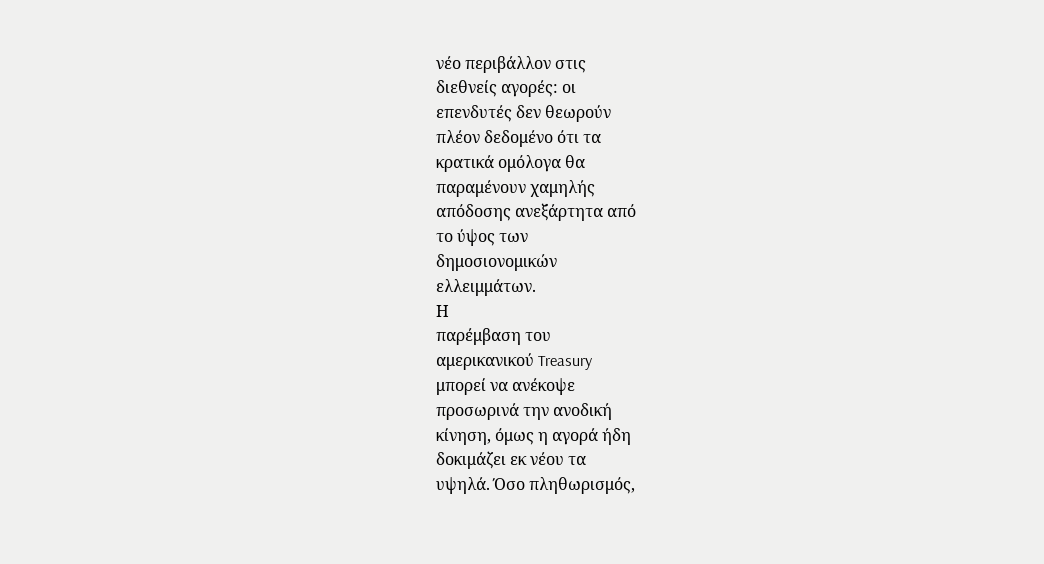νέο περιβάλλον στις
διεθνείς αγορές: οι
επενδυτές δεν θεωρούν
πλέον δεδομένο ότι τα
κρατικά ομόλογα θα
παραμένουν χαμηλής
απόδοσης ανεξάρτητα από
το ύψος των
δημοσιονομικών
ελλειμμάτων.
Η
παρέμβαση του
αμερικανικού Treasury
μπορεί να ανέκοψε
προσωρινά την ανοδική
κίνηση, όμως η αγορά ήδη
δοκιμάζει εκ νέου τα
υψηλά. Όσο πληθωρισμός,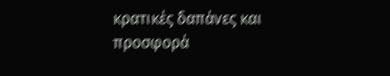κρατικές δαπάνες και
προσφορά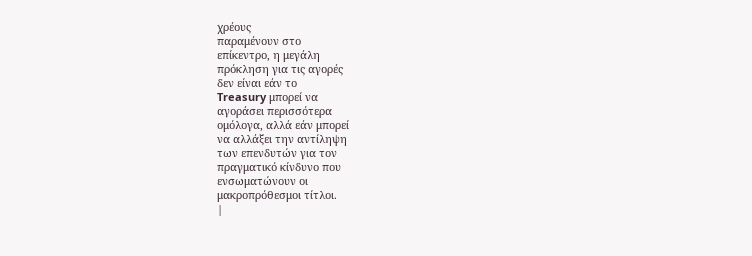χρέους
παραμένουν στο
επίκεντρο, η μεγάλη
πρόκληση για τις αγορές
δεν είναι εάν το
Treasury μπορεί να
αγοράσει περισσότερα
ομόλογα, αλλά εάν μπορεί
να αλλάξει την αντίληψη
των επενδυτών για τον
πραγματικό κίνδυνο που
ενσωματώνουν οι
μακροπρόθεσμοι τίτλοι.
|